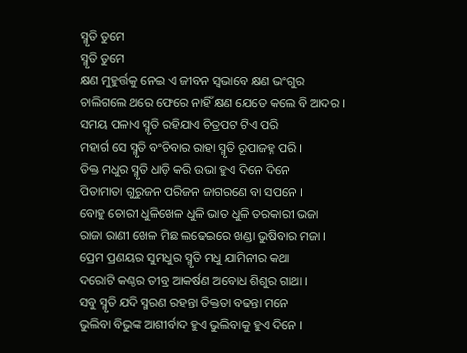ସ୍ମୃତି ତୁମେ
ସ୍ମୃତି ତୁମେ
କ୍ଷଣ ମୁହୁର୍ତ୍ତକୁ ନେଇ ଏ ଜୀବନ ସ୍ୱଭାବେ କ୍ଷଣ ଭଂଗୁର
ଚାଲିଗଲେ ଥରେ ଫେରେ ନାହିଁ କ୍ଷଣ ଯେତେ କଲେ ବି ଆଦର ।
ସମୟ ପଳାଏ ସ୍ମୃତି ରହିଯାଏ ଚିତ୍ରପଟ ଟିଏ ପରି
ମହାର୍ଗ ସେ ସ୍ମୃତି ବଂଚିବାର ରାହା ସ୍ମୃତି ରୂପାଜହ୍ନ ପରି ।
ତିକ୍ତ ମଧୁର ସ୍ମୃତି ଧାଡ଼ି କରି ଉଭା ହୁଏ ଦିନେ ଦିନେ
ପିତାମାତା ଗୁରୁଜନ ପରିଜନ ଜାଗରଣେ ବା ସପନେ ।
ବୋହୁ ଚୋରୀ ଧୁଳିଖେଳ ଧୁଳି ଭାତ ଧୁଳି ତରକାରୀ ଭଜା
ରାଜା ରାଣୀ ଖେଳ ମିଛ ଲଢେଇରେ ଖଣ୍ଡା ଭୁଷିବାର ମଜା ।
ପ୍ରେମ ପ୍ରଣୟର ସୁମଧୁର ସ୍ମୃତି ମଧୁ ଯାମିନୀର କଥା
ଦରୋଟି କଣ୍ଠର ତୀବ୍ର ଆକର୍ଷଣ ଅବୋଧ ଶିଶୁର ଗାଥା ।
ସବୁ ସ୍ମୃତି ଯଦି ସ୍ମରଣ ରହନ୍ତା ତିକ୍ତତା ବଢନ୍ତା ମନେ
ଭୁଲିବା ବିଭୁଙ୍କ ଆଶୀର୍ବାଦ ହୁଏ ଭୁଲିବାକୁ ହୁଏ ଦିନେ ।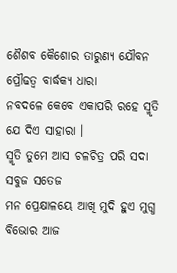ଶୈଶବ କୈଶୋର ତାରୁଣ୍ୟ ଯୌବନ ପ୍ରୌଢତ୍ୱ ବାର୍ଦ୍ଧକ୍ୟ ଧାରା
ନବଦଳେ କେବେ ଏକାପରି ରହେ ସ୍ମୃତି ଯେ ଦିଏ ସାହାରା ।
ସ୍ମୃତି ତୁମେ ଆସ ଚଳଚିତ୍ର ପରି ସଦା ସବୁଜ ସତେଜ
ମନ ପ୍ରେକ୍ଷାଳୟେ ଆଖି ମୁଦି ହୁଏ ମୁଗ୍ଧ ବିଭୋର ଆଜ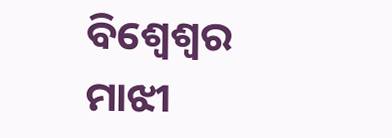ବିଶ୍ଵେଶ୍ୱର ମାଝୀ